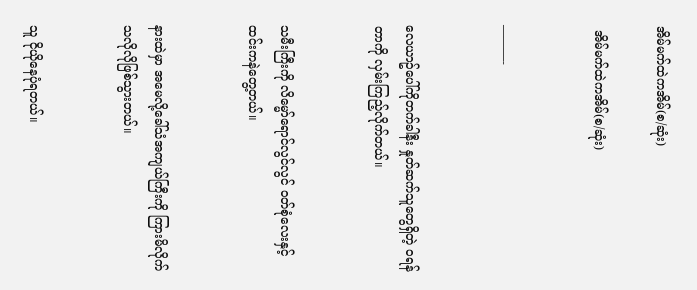အိမ်မက်ထဲကအိမ်(စ/ဆုံး)

 အိမ်မက်ထဲကအိမ်(စ/ဆုံး)


———-


လေယာဥ်ပေါ်ကိုတက်ခါနီး နှုတ်ဆက်သူတွေရှိတဲ့ ဝရန်တာကို လှမ်းကြည့်လိုက်တယ်။


သမီးကြီးကို လိမ္မော်ရောင်လွင်လွင် ဝတ်စုံလေးနှင့် ထင်းကနဲတွေ့တယ်။


နားထဲမှာ အမေလို့ခေါ်သံအကျယ်ကြီးကို ကြားမိလိုက်သလိုလိုဖြစ်သွားတယ်။


သူ ငိုယိုနေပုံရတယ်။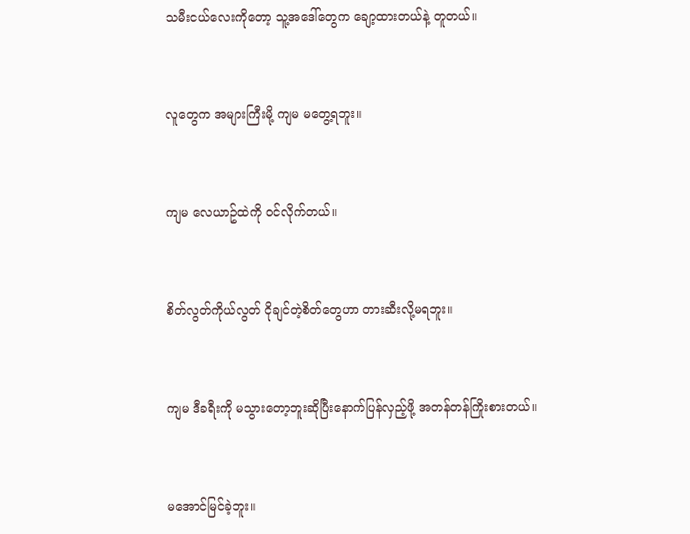သမီးငယ်လေးကိုတော့ သူ့အဒေါ်တွေက ချော့ထားတယ်နဲ့ တူတယ်။


လူတွေက အများကြီးမို့ ကျမ မတွေ့ရဘူး။


ကျမ လေယာဥ်ထဲကို ဝင်လိုက်တယ်။


စိတ်လွတ်ကိုယ်လွတ် ငိုချင်တဲ့စိတ်တွေဟာ တားဆီးလို့မရဘူး။


ကျမ ဒီခရီးကို မသွားတော့ဘူးဆိုပြီးနောက်ပြန်လှည့်ဖို့ အတန်တန်ကြိုးစားတယ်။


မအောင်မြင်ခဲ့ဘူး။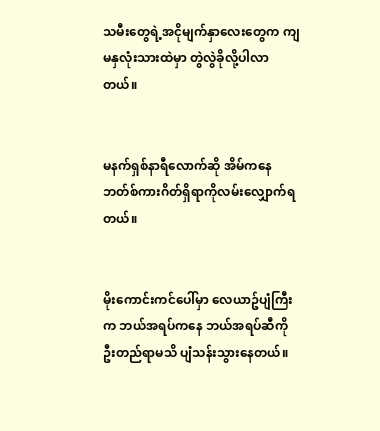သမီးတွေရဲ့အငိုမျက်နှာလေးတွေက ကျမနှလုံးသားထဲမှာ တွဲလွဲခိုလို့ပါလာတယ်။


မနက်ရှစ်နာရီလောက်ဆို အိမ်ကနေ ဘတ်စ်ကားဂိတ်ရှိရာကိုလမ်းလျှောက်ရတယ်။


မိုးကောင်းကင်ပေါ်မှာ လေယာဥ်ပျံကြီးက ဘယ်အရပ်ကနေ ဘယ်အရပ်ဆီကို ဦးတည်ရာမသိ ပျံသန်းသွားနေတယ်။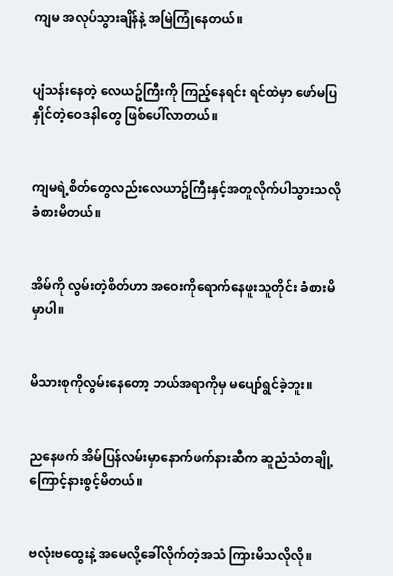ကျမ အလုပ်သွားချိန်နဲ့ အမြဲကြုံနေတယ်။


ပျံသန်းနေတဲ့ လေယဥ်ကြီးကို ကြည့်နေရင်း ရင်ထဲမှာ ဖော်မပြနှိုင်တဲ့ဝေဒနါတွေ ဖြစ်ပေါ်လာတယ်။


ကျမရဲ့စိတ်တွေလည်းလေယာဥ်ကြီးနှင့်အတူလိုက်ပါသွားသလို ခံစားမိတယ်။


အိမ်ကို လွမ်းတဲ့စိတ်ဟာ အဝေးကိုရောက်နေဖူးသူတိုင်း ခံစားမိမှာပါ။


မိသားစုကိုလွမ်းနေတော့ ဘယ်အရာကိုမှ မပျော်ရွင်ခဲ့ဘူး။


ညနေဖက် အိမ်ပြန်လမ်းမှာနောက်ဖက်နားဆီက ဆူညံသံတချို့ကြောင့်နားစွင့်မိတယ်။


ဗလုံးဗထွေးနဲ့ အမေလို့ခေါ်လိုက်တဲ့အသံ ကြားမိသလိုလို။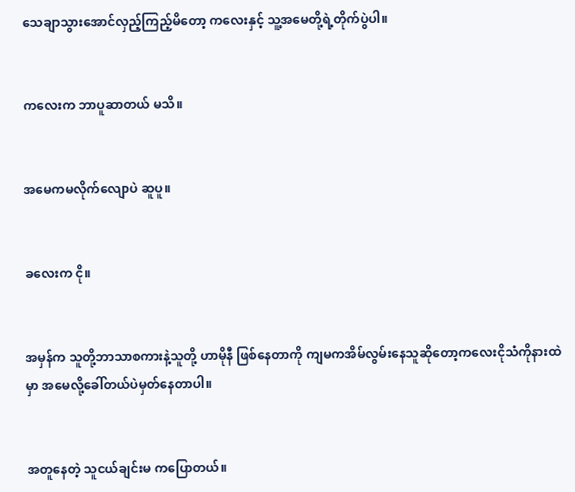သေချာသွားအောင်လှည့်ကြည့်မိတော့ ကလေးနှင့် သူ့အမေတို့ရဲ့တိုက်ပွဲပါ။


ကလေးက ဘာပူဆာတယ် မသိ။


အမေကမလိုက်လျောပဲ ဆူပူ။


ခလေးက ငို။


အမှန်က သူတို့ဘာသာစကားနဲ့သူတို့ ဟာမိုနီ ဖြစ်နေတာကို ကျမကအိမ်လွမ်းနေသူဆိုတော့ကလေးငိုသံကိုနားထဲမှာ အမေလို့ခေါ်တယ်ပဲမှတ်နေတာပါ။


အတူနေတဲ့ သူငယ်ချင်းမ ကပြောတယ်။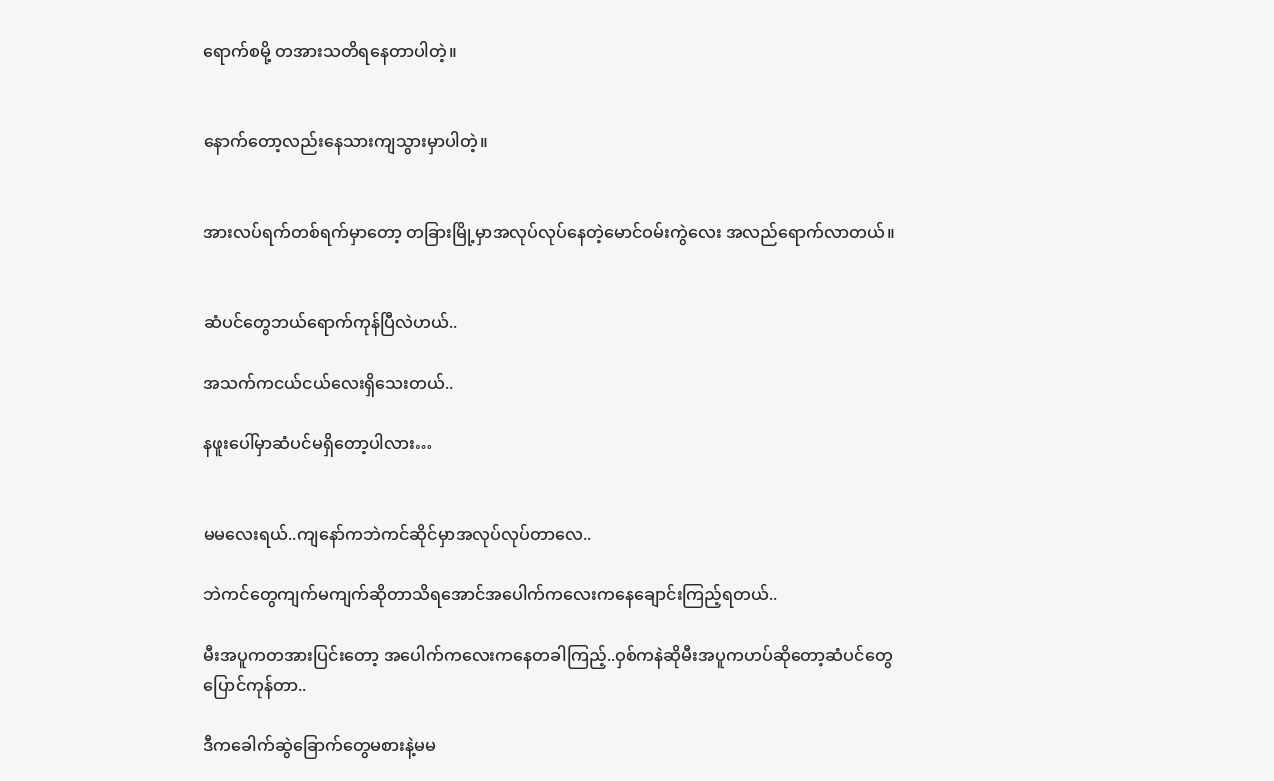ရောက်စမို့ တအားသတိရနေတာပါတဲ့။


နောက်တော့လည်းနေသားကျသွားမှာပါတဲ့။


အားလပ်ရက်တစ်ရက်မှာတော့ တခြားမြို့မှာအလုပ်လုပ်နေတဲ့မောင်ဝမ်းကွဲလေး အလည်ရောက်လာတယ်။


ဆံပင်တွေဘယ်ရောက်ကုန်ပြီလဲဟယ်..

အသက်ကငယ်ငယ်လေးရှိသေးတယ်..

နဖူးပေါ်မှာဆံပင်မရှိတော့ပါလား…


မမလေးရယ်..ကျနော်ကဘဲကင်ဆိုင်မှာအလုပ်လုပ်တာလေ..

ဘဲကင်တွေကျက်မကျက်ဆိုတာသိရအောင်အပေါက်ကလေးကနေချောင်းကြည့်ရတယ်..

မီးအပူကတအားပြင်းတော့ အပေါက်ကလေးကနေတခါကြည့်..ဝှစ်ကနဲဆိုမီးအပူကဟပ်ဆိုတော့ဆံပင်တွေပြောင်ကုန်တာ..

ဒီကခေါက်ဆွဲခြောက်တွေမစားနဲ့မမ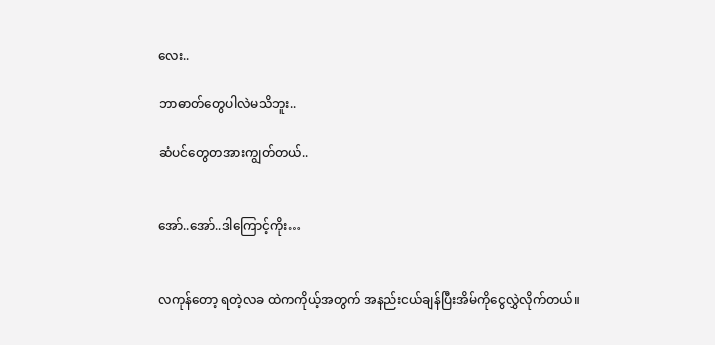လေး..

ဘာဓာတ်တွေပါလဲမသိဘူး..

ဆံပင်တွေတအားကျွတ်တယ်..


အော်..အော်..ဒါကြောင့်ကိုး…


လကုန်တော့ ရတဲ့လခ ထဲကကိုယ့်အတွက် အနည်းငယ်ချန်ပြီးအိမ်ကိုငွေလွှဲလိုက်တယ်။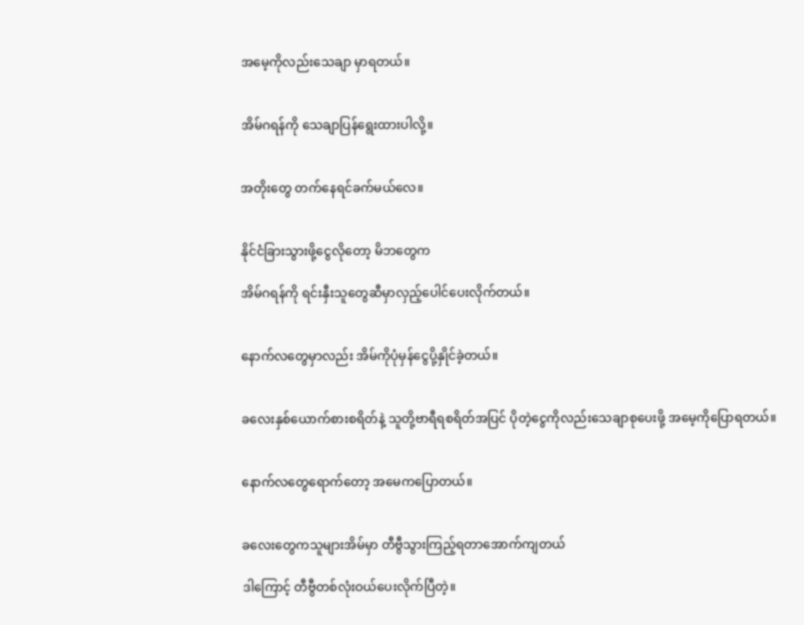အမေ့ကိုလည်းသေချာ မှာရတယ်။


အိမ်ဂရန်ကို သေချာပြန်ရွေးထားပါလို့။


အတိုးတွေ တက်နေရင်ခက်မယ်လေ။


နိုင်ငံခြားသွားဖို့ငွေလိုတော့ မိဘတွေက

အိမ်ဂရန်ကို ရင်းနှီးသူတွေဆီမှာလှည့်ပေါင်ပေးလိုက်တယ်။


နောက်လတွေမှာလည်း အိမ်ကိုပုံမှန်ငွေပို့နှိုင်ခဲ့တယ်။


ခလေးနှစ်ယောက်စားစရိတ်နဲ့ သူတို့ဗာရီရစရိတ်အပြင် ပိုတဲ့ငွေကိုလည်းသေချာစုပေးဖို့ အမေ့ကိုပြောရတယ်။


နောက်လတွေရောက်တော့ အမေကပြောတယ်။


ခလေးတွေကသူများအိမ်မှာ တီဗွီသွားကြည့်ရတာအောက်ကျတယ်

ဒါကြောင့် တီဗွီတစ်လုံးဝယ်ပေးလိုက်ပြီတဲ့။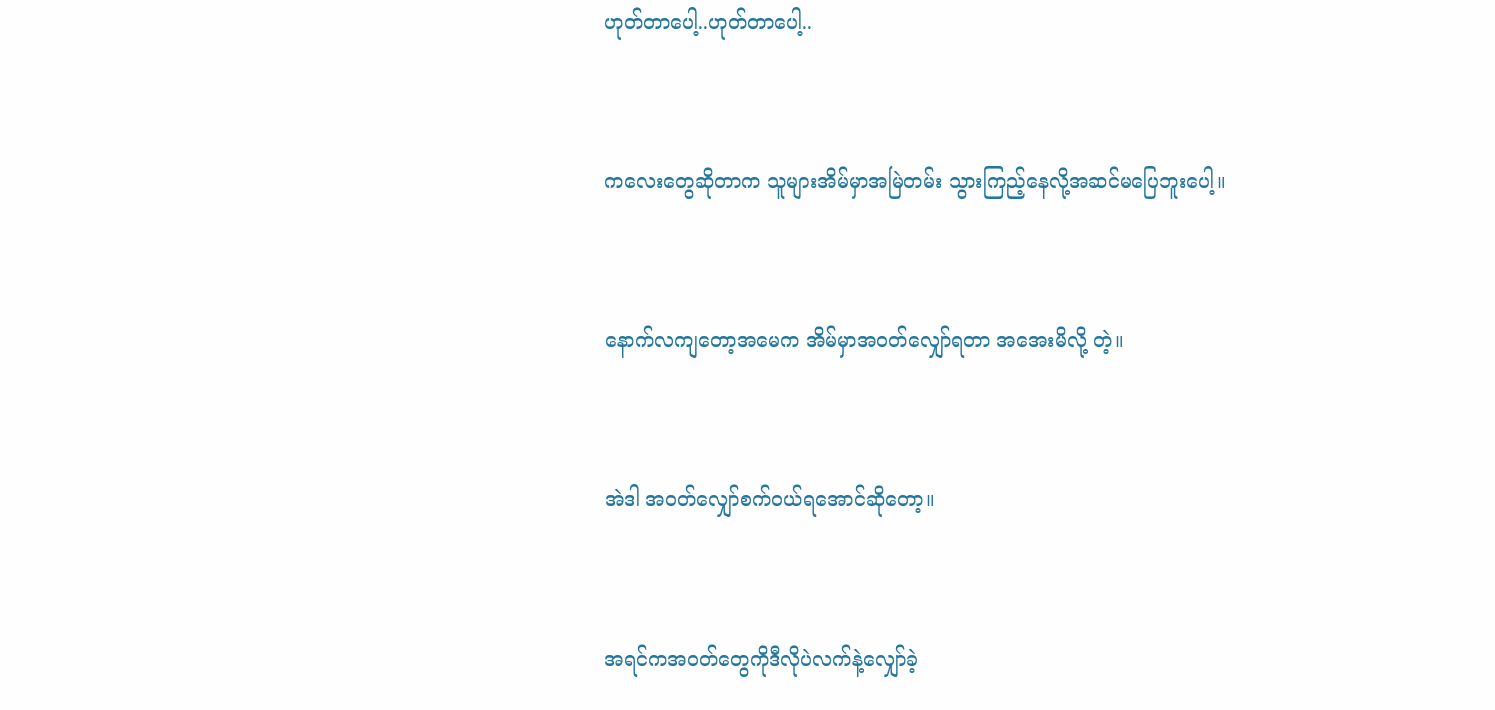ဟုတ်တာပေါ့..ဟုတ်တာပေါ့..


ကလေးတွေဆိုတာက သူများအိမ်မှာအမြဲတမ်း သွားကြည့်နေလို့အဆင်မပြေဘူးပေါ့။


နောက်လကျတော့အမေက အိမ်မှာအဝတ်လျှော်ရတာ အအေးမိလို့ တဲ့။


အဲဒါ အဝတ်လျှော်စက်ဝယ်ရအောင်ဆိုတော့။


အရင်ကအဝတ်တွေကိုဒီလိုပဲလက်နဲ့လျှော်ခဲ့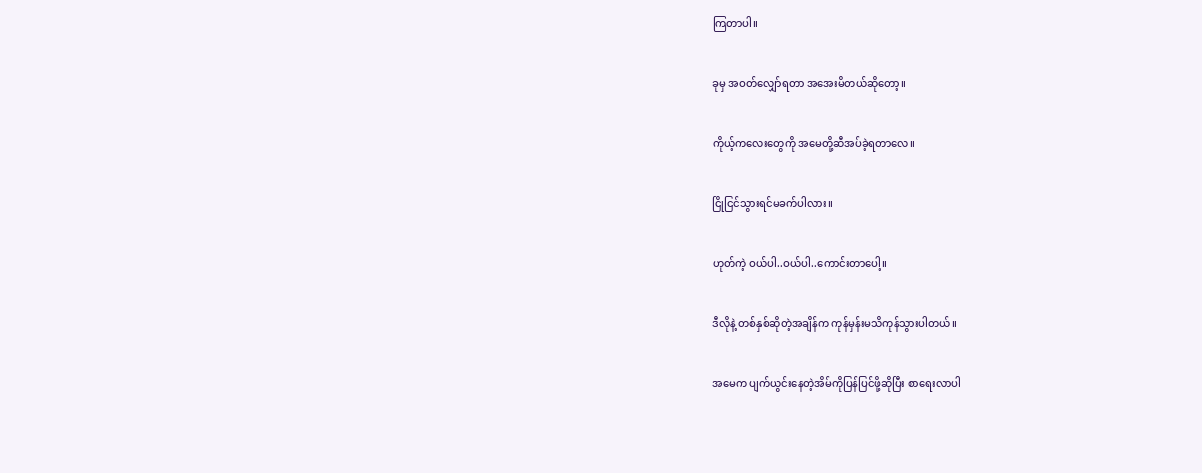ကြတာပါ။


ခုမှ အဝတ်လျှော်ရတာ အအေးမိတယ်ဆိုတော့။


ကိုယ့်ကလေးတွေကို အမေတို့ဆီအပ်ခဲ့ရတာလေ။


ငြိုငြင်သွားရင်မခက်ပါလား။


ဟုတ်ကဲ့ ဝယ်ပါ..ဝယ်ပါ..ကောင်းတာပေါ့။


ဒီလိုနဲ့ တစ်နှစ်ဆိုတဲ့အချိန်က ကုန်မှန်းမသိကုန်သွားပါတယ်။


အမေက ပျက်ယွင်းနေတဲ့အိမ်ကိုပြန်ပြင်ဖို့ဆိုပြီး စာရေးလာပါ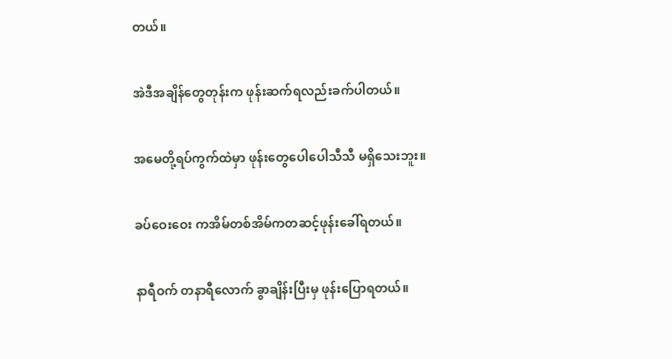တယ်။


အဲဒီအချိန်တွေတုန်းက ဖုန်းဆက်ရလည်းခက်ပါတယ်။


အမေတို့ရပ်ကွက်ထဲမှာ ဖုန်းတွေပေါပေါသီသီ မရှိသေးဘူး။


ခပ်ဝေးဝေး ကအိမ်တစ်အိမ်ကတဆင့်ဖုန်းခေါ်ရတယ်။


နာရီဝက် တနာရီလောက် ခွာချိန်းပြီးမှ ဖုန်းပြောရတယ်။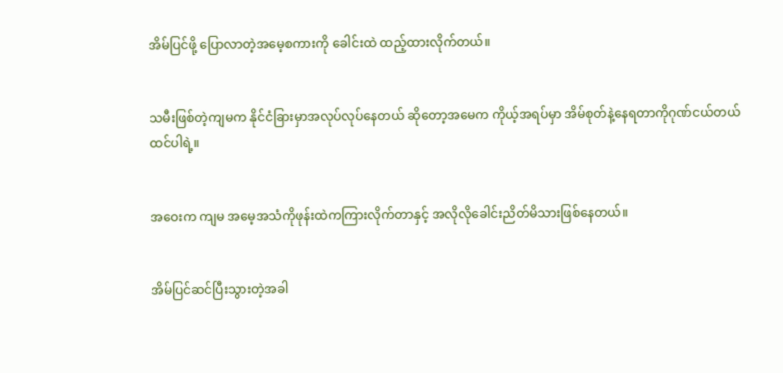အိမ်ပြင်ဖို့ ပြောလာတဲ့အမေ့စကားကို ခေါင်းထဲ ထည့်ထားလိုက်တယ်။


သမီးဖြစ်တဲ့ကျမက နိုင်ငံခြားမှာအလုပ်လုပ်နေတယ် ဆိုတော့အမေက ကိုယ့်အရပ်မှာ အိမ်စုတ်နဲ့နေရတာကိုဂုဏ်ငယ်တယ်ထင်ပါရဲ့။


အဝေးက ကျမ အမေ့အသံကိုဖုန်းထဲကကြားလိုက်တာနှင့် အလိုလိုခေါင်းညိတ်မိသားဖြစ်နေတယ်။


အိမ်ပြင်ဆင်ပြီးသွားတဲ့အခါ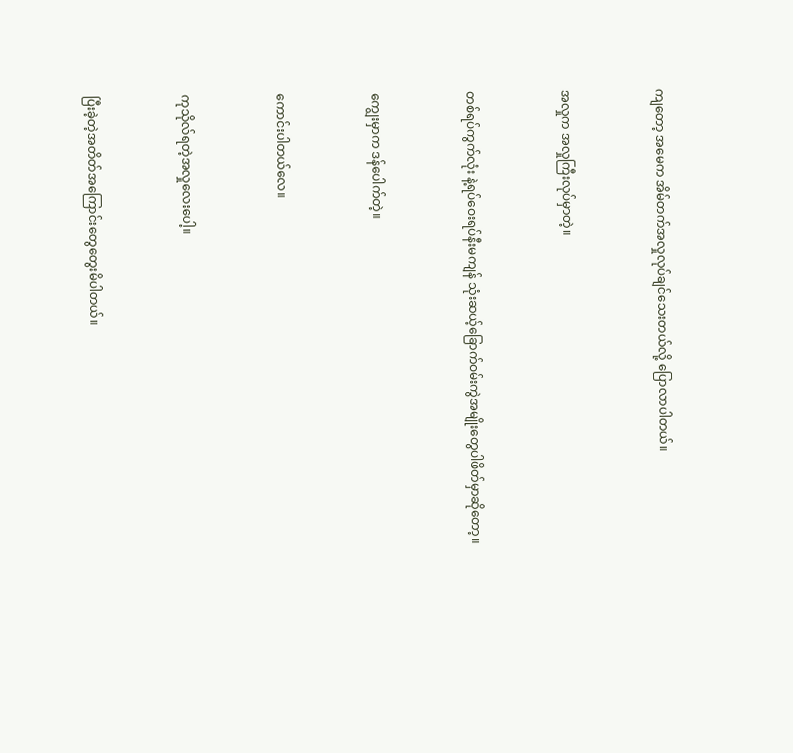ကျတော့ အမေက အိမ်တက်အလှုလုပ်ချင်သေးတယ်လို့ ပြောလာပါတယ်။


အလှုက အလှုကြီးလုပ်မှာတဲ့။


တစ်ရပ်ကွက်လုံး နဲ့ရပ်ဝေးရပ်နီးမကျန် သုံးဆယ့်ခြောက်ဝမ်းကွဲအမျိုးတွေပါဖိတ်မှာဆိုတော့။


ကျွေးမှာက ဒန်ပေါက်တဲ့။


ကောင်းပါတယ်လေ။


ကုသိုလ်ရတဲ့အလှုလေးပေါ့။


ပြီးခဲ့တဲ့အတိတ်အကြောင်းတွေတွေးမိပါတယ်။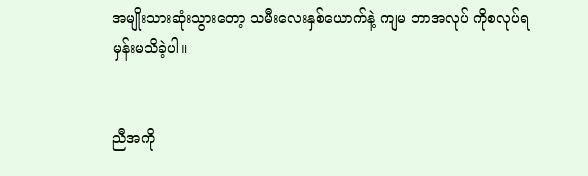အမျိုးသားဆုံးသွားတော့ သမီးလေးနှစ်ယောက်နဲ့ ကျမ ဘာအလုပ် ကိုစလုပ်ရမှန်းမသိခဲ့ပါ။


ညီအကို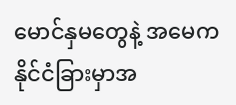မောင်နှမတွေနဲ့ အမေကနိုင်ငံခြားမှာအ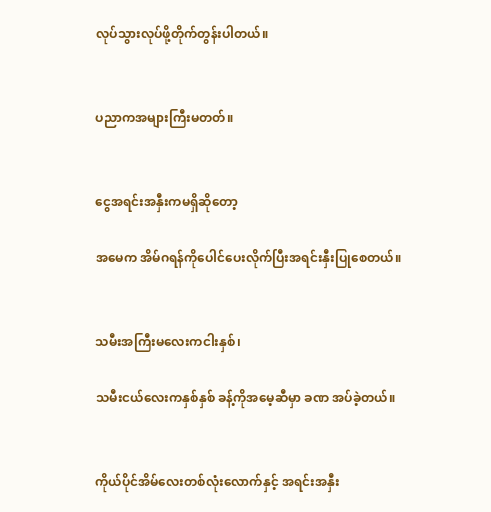လုပ်သွားလုပ်ဖို့တိုက်တွန်းပါတယ်။


ပညာကအများကြီးမတတ်။


ငွေအရင်းအနှီးကမရှိဆိုတော့

အမေက အိမ်ဂရန်ကိုပေါင်ပေးလိုက်ပြီးအရင်းနှီးပြုစေတယ်။


သမီးအကြီးမလေးကငါးနှစ်၊

သမီးငယ်လေးကနှစ်နှစ် ခန့်ကိုအမေ့ဆီမှာ ခဏ အပ်ခဲ့တယ်။


ကိုယ်ပိုင်အိမ်လေးတစ်လုံးလောက်နှင့် အရင်းအနှီး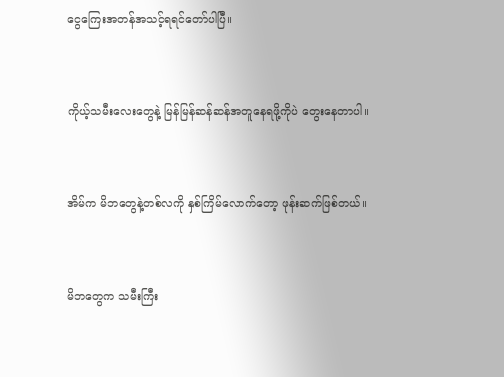ငွေကြေးအတန်အသင့်ရရင်တော်ပါပြီ။


ကိုယ့်သမီးလေးတွေနဲ့ မြန်မြန်ဆန်ဆန်အတူနေရဖို့ကိုပဲ တွေးနေတာပါ။


အိမ်က မိဘတွေနဲ့တစ်လကို နှစ်ကြိမ်လောက်တော့ ဖုန်းဆက်ဖြစ်တယ်။


မိဘတွေက သမီးကြီး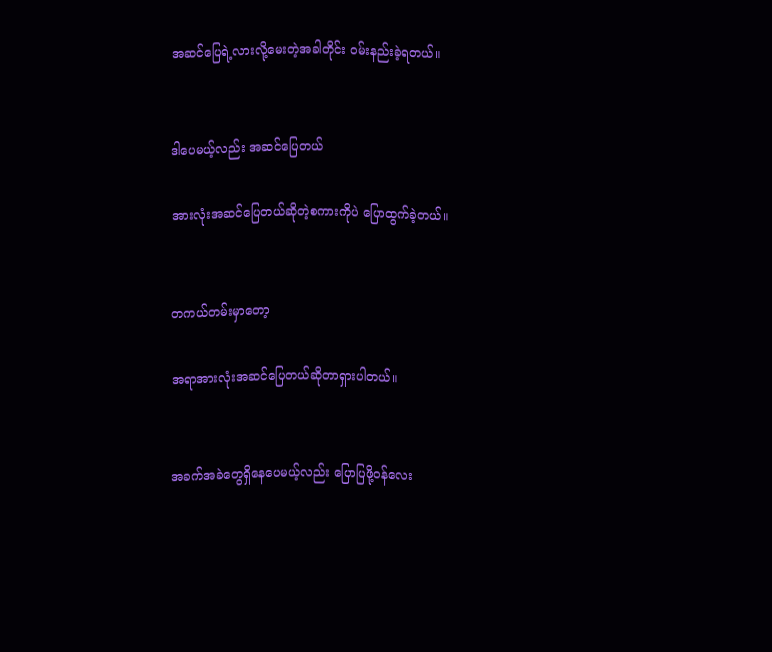အဆင်ပြေရဲ့လားလို့မေးတဲ့အခါတိုင်း ဝမ်းနည်းခဲ့ရတယ်။


ဒါပေမယ့်လည်း အဆင်ပြေတယ်

အားလုံးအဆင်ပြေတယ်ဆိုတဲ့စကားကိုပဲ ပြောထွက်ခဲ့တယ်။


တကယ်တမ်းမှာတော့

အရာအားလုံးအဆင်ပြေတယ်ဆိုတာရှားပါတယ်။


အခက်အခဲတွေရှိနေပေမယ့်လည်း ပြောပြဖို့ဝန်လေး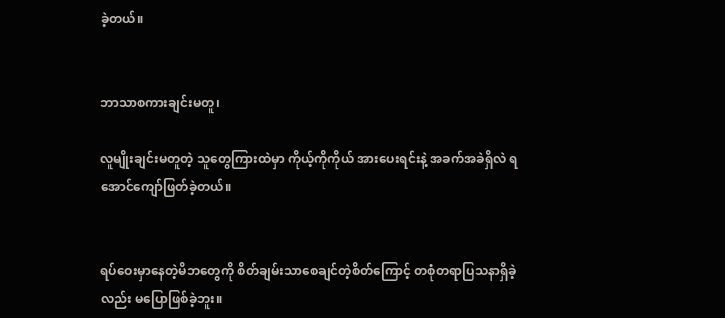ခဲ့တယ်။


ဘာသာစကားချင်းမတူ၊

လူမျိုးချင်းမတူတဲ့ သူတွေကြားထဲမှာ ကိုယ့်ကိုကိုယ် အားပေးရင်းနဲ့ အခက်အခဲရှိလဲ ရအောင်ကျော်ဖြတ်ခဲ့တယ်။


ရပ်ဝေးမှာနေတဲ့မိဘတွေကို စိတ်ချမ်းသာစေချင်တဲ့စိတ်ကြောင့် တစုံတရာပြသနာရှိခဲ့လည်း မပြောဖြစ်ခဲ့ဘူး။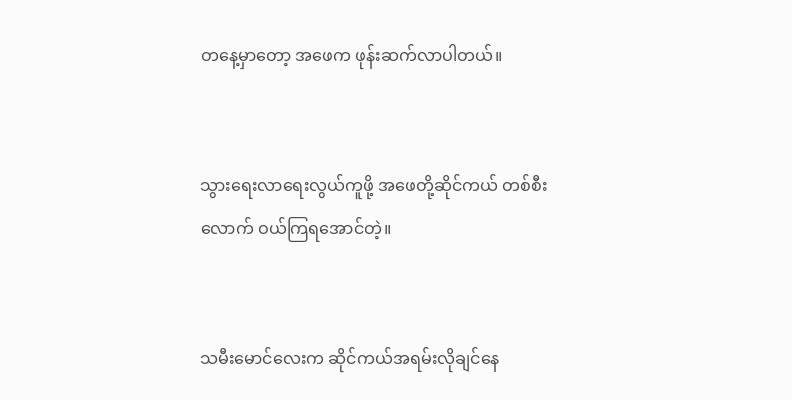တနေ့မှာတော့ အဖေက ဖုန်းဆက်လာပါတယ်။


သွားရေးလာရေးလွယ်ကူဖို့ အဖေတို့ဆိုင်ကယ် တစ်စီးလောက် ဝယ်ကြရအောင်တဲ့။


သမီးမောင်လေးက ဆိုင်ကယ်အရမ်းလိုချင်နေ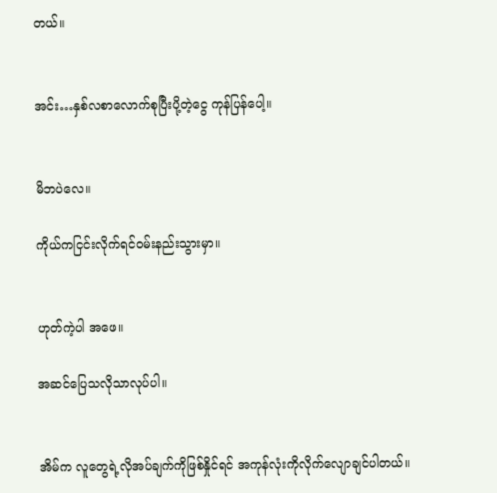တယ်။


အင်း…နှစ်လစာလောက်စုပြီးပို့တဲ့ငွေ ကုန်ပြန်ပေါ့။


မိဘပဲလေ။

ကိုယ်ကငြင်းလိုက်ရင်ဝမ်းနည်းသွားမှာ။


ဟုတ်ကဲ့ပါ အဖေ။

အဆင်ပြေသလိုသာလုပ်ပါ။


အိမ်က လူတွေရဲ့လိုအပ်ချက်ကိုဖြစ်နှိုင်ရင် အကုန်လုံးကိုလိုက်လျောချင်ပါတယ်။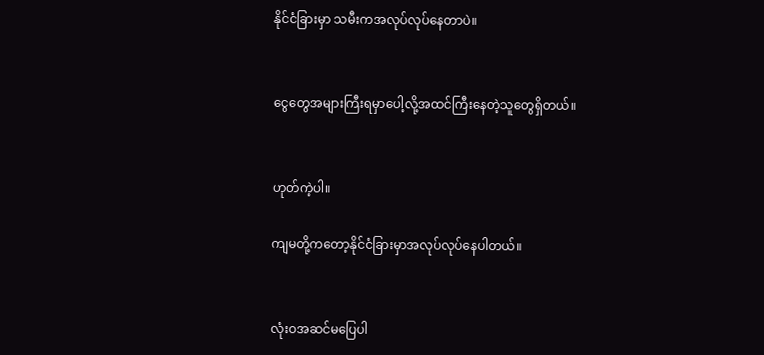နိုင်ငံခြားမှာ သမီးကအလုပ်လုပ်နေတာပဲ။


ငွေတွေအများကြီးရမှာပေါ့လို့အထင်ကြီးနေတဲ့သူတွေရှိတယ်။


ဟုတ်ကဲ့ပါ။

ကျမတို့ကတော့နိုင်ငံခြားမှာအလုပ်လုပ်နေပါတယ်။


လုံးဝအဆင်မပြေပါ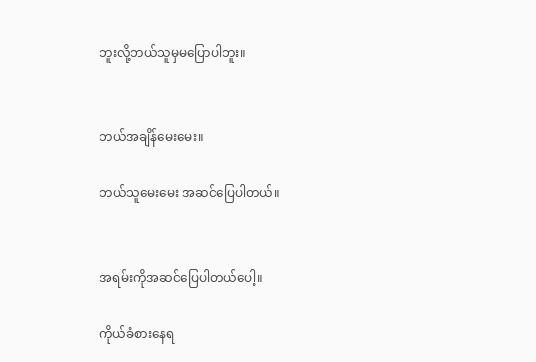ဘူးလို့ဘယ်သူမှမပြောပါဘူး။


ဘယ်အချိန်မေးမေး။

ဘယ်သူမေးမေး အဆင်ပြေပါတယ်။


အရမ်းကိုအဆင်ပြေပါတယ်ပေါ့။

ကိုယ်ခံစားနေရ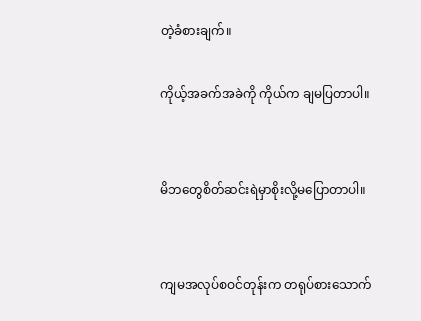တဲ့ခံစားချက်။

ကိုယ့်အခက်အခဲကို ကိုယ်က ချမပြတာပါ။


မိဘတွေစိတ်ဆင်းရဲမှာစိုးလို့မပြောတာပါ။


ကျမအလုပ်စဝင်တုန်းက တရုပ်စားသောက်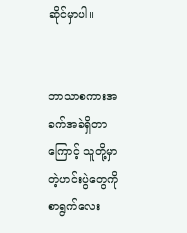ဆိုင်မှာပါ။


ဘာသာစကားအခက်အခဲရှိတာကြောင့် သူတို့မှာတဲ့ဟင်းပွဲတွေကိုစာရွက်လေး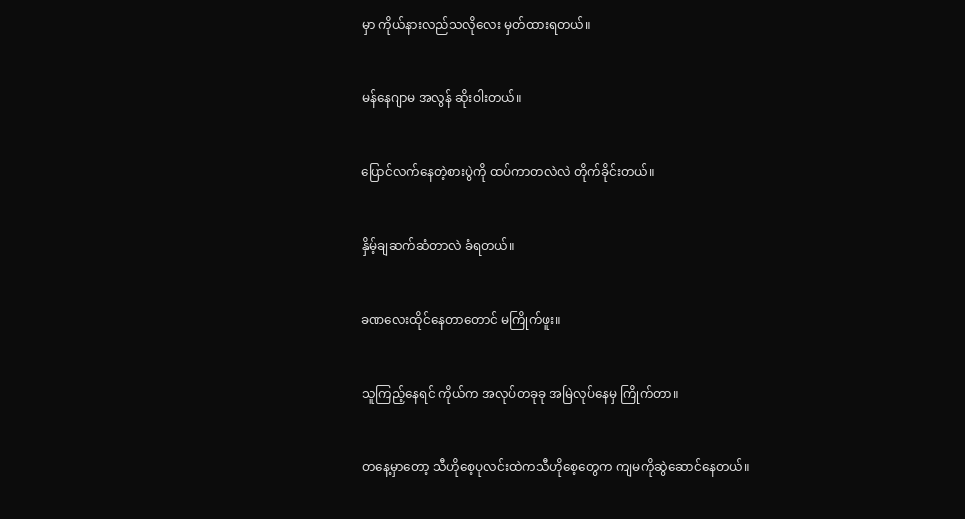မှာ ကိုယ်နားလည်သလိုလေး မှတ်ထားရတယ်။


မန်နေဂျာမ အလွန် ဆိုးဝါးတယ်။


ပြောင်လက်နေတဲ့စားပွဲကို ထပ်ကာတလဲလဲ တိုက်ခိုင်းတယ်။


နှိမ့်ချဆက်ဆံတာလဲ ခံရတယ်။


ခဏလေးထိုင်နေတာတောင် မကြိုက်ဖူး။


သူကြည့်နေရင် ကိုယ်က အလုပ်တခုခု အမြဲလုပ်နေမှ ကြိုက်တာ။


တနေ့မှာတော့ သီဟိုစေ့ပုလင်းထဲကသီဟိုစေ့တွေက ကျမကိုဆွဲဆောင်နေတယ်။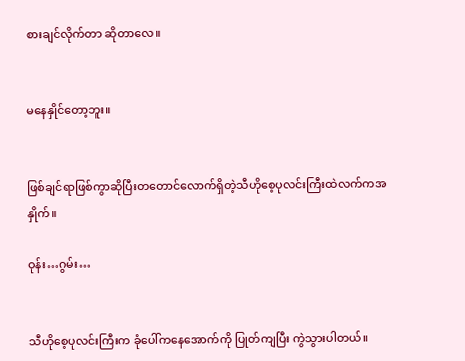စားချင်လိုက်တာ ဆိုတာလေ။


မနေနှိုင်တော့ဘူး။


ဖြစ်ချင်ရာဖြစ်ကွာဆိုပြီးတတောင်လောက်ရှိတဲ့သီဟိုစေ့ပုလင်းကြီးထဲလက်ကအနှိုက်။

ဝုန်း…ဂွမ်း…


သီဟိုစေ့ပုလင်းကြီးက ခုံပေါ်ကနေအောက်ကို ပြုတ်ကျပြီး ကွဲသွားပါတယ်။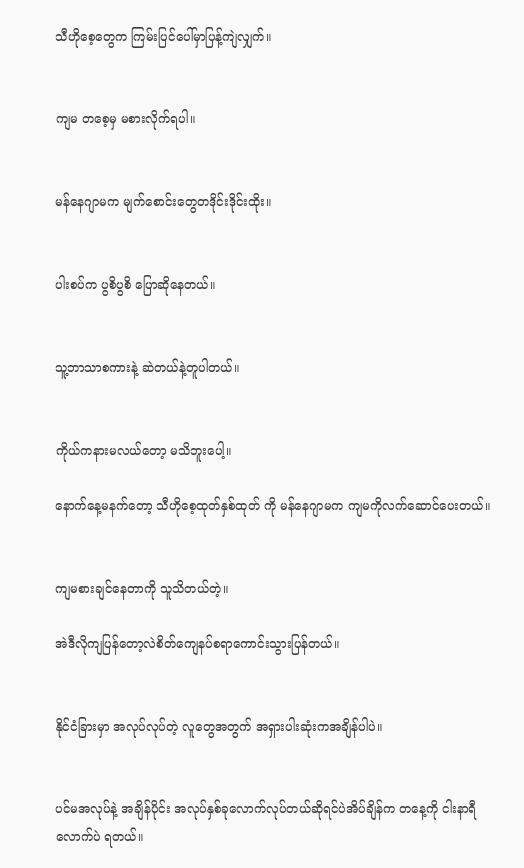သီဟိုစေ့တွေက ကြမ်းပြင်ပေါ်မှာပြန့်ကျဲလျှက်။


ကျမ တစေ့မှ မစားလိုက်ရပါ။


မန်နေဂျာမက မျက်စောင်းတွေတဒိုင်းဒိုင်းထိုး။


ပါးစပ်က ပွစိပွစိ ပြောဆိုနေတယ်။


သူ့ဘာသာစကားနဲ့ ဆဲတယ်နဲ့တူပါတယ်။


ကိုယ်ကနားမလယ်တော့ မသိဘူးပေါ့။

နောက်နေ့မနက်တော့ သီဟိုစေ့ထုတ်နှစ်ထုတ် ကို မန်နေဂျာမက ကျမကိုလက်ဆောင်ပေးတယ်။


ကျမစားချင်နေတာကို သူသိတယ်တဲ့။

အဲဒီလိုကျပြန်တော့လဲစိတ်ကျေနပ်စရာကောင်းသွားပြန်တယ်။


နိုင်ငံခြားမှာ အလုပ်လုပ်တဲ့ လူတွေအတွက် အရှားပါးဆုံးကအချိန်ပါပဲ။


ပင်မအလုပ်နဲ့ အချိန်ပိုင်း အလုပ်နှစ်ခုလောက်လုပ်တယ်ဆိုရင်ပဲအိပ်ချိန်က တနေ့ကို ငါးနာရီလောက်ပဲ ရတယ်။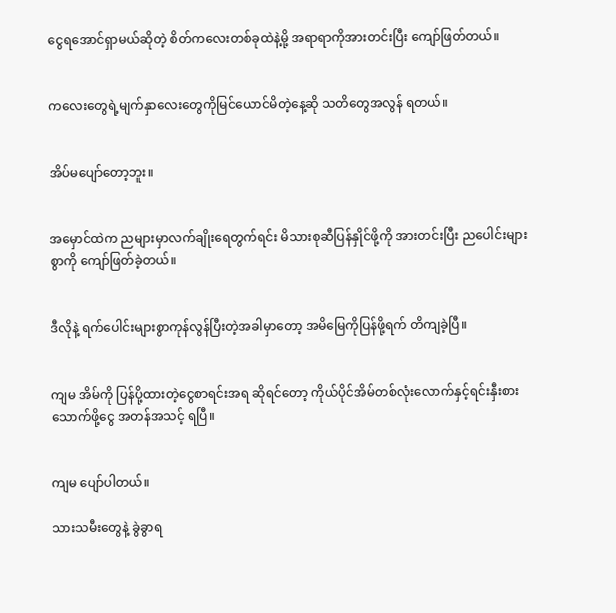ငွေရအောင်ရှာမယ်ဆိုတဲ့ စိတ်ကလေးတစ်ခုထဲနဲ့မို့ အရာရာကိုအားတင်းပြီး ကျော်ဖြတ်တယ်။


ကလေးတွေရဲ့မျက်နှာလေးတွေကိုမြင်ယောင်မိတဲ့နေ့ဆို သတိတွေအလွန် ရတယ်။


အိပ်မပျော်တော့ဘူး။


အမှောင်ထဲက ညများမှာလက်ချိုးရေတွက်ရင်း မိသားစုဆီပြန်နှိုင်ဖို့ကို အားတင်းပြီး ညပေါင်းများစွာကို ကျော်ဖြတ်ခဲ့တယ်။


ဒီလိုနဲ့ ရက်ပေါင်းများစွာကုန်လွန်ပြီးတဲ့အခါမှာတော့ အမိမြေကိုပြန်ဖို့ရက် တိကျခဲ့ပြီ။


ကျမ အိမ်ကို ပြန်ပို့ထားတဲ့ငွေစာရင်းအရ ဆိုရင်တော့ ကိုယ်ပိုင်အိမ်တစ်လုံးလောက်နှင့်ရင်းနှီးစားသောက်ဖို့ငွေ အတန်အသင့် ရပြီ။


ကျမ ပျော်ပါတယ်။

သားသမီးတွေနဲ့ ခွဲခွာရ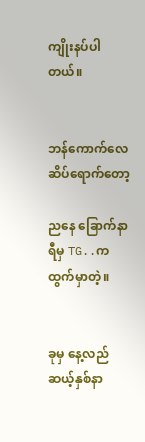ကျိုးနပ်ပါတယ်။


ဘန်ကောက်လေဆိပ်ရောက်တော့

ညနေ ခြောက်နာရီမှ TG..ကထွက်မှာတဲ့။


ခုမှ နေ့လည်ဆယ့်နှစ်နာ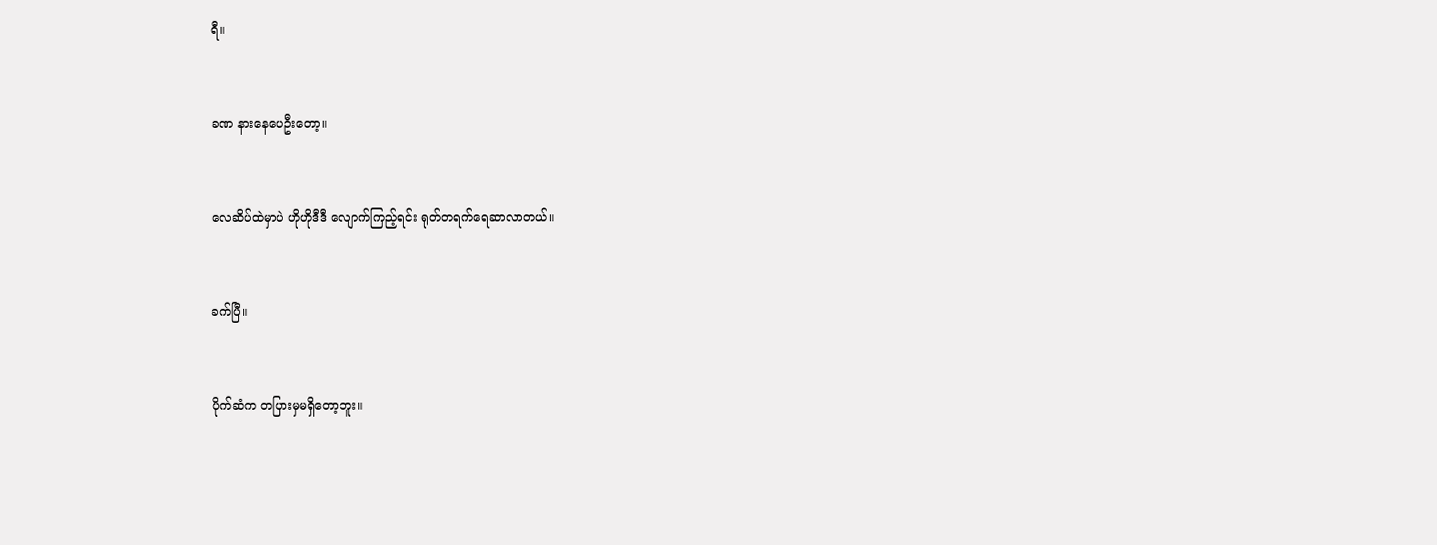ရီ။


ခဏ နားနေပေဦးတော့။


လေဆိပ်ထဲမှာပဲ ဟိုဟိုဒီဒီ လျောက်ကြည့်ရင်း ရုတ်တရက်ရေဆာလာတယ်။


ခက်ပြီ။


ပိုက်ဆံက တပြားမှမရှိတော့ဘူး။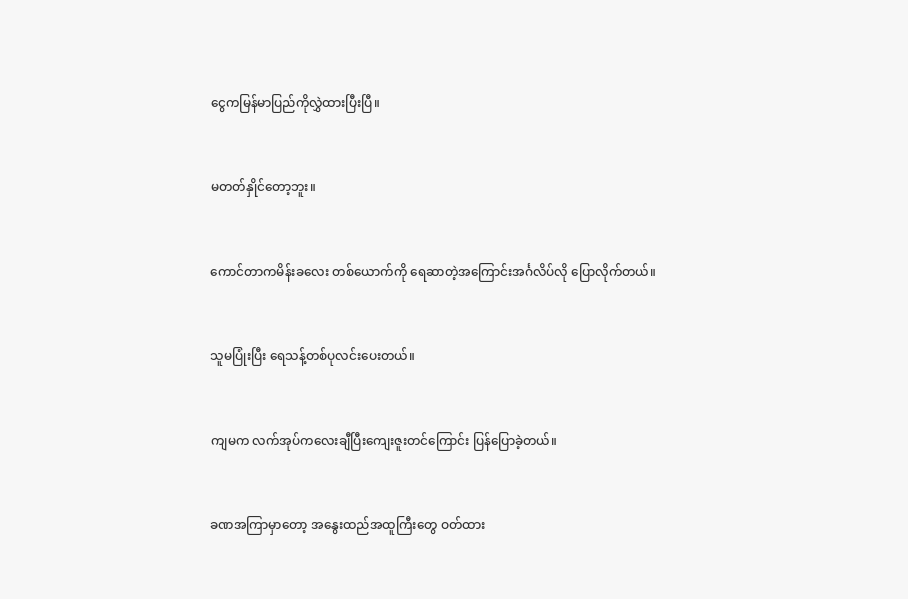ငွေကမြန်မာပြည်ကိုလွှဲထားပြီးပြီ။


မတတ်နှိုင်တော့ဘူး။


ကောင်တာကမိန်းခလေး တစ်ယောက်ကို ရေဆာတဲ့အကြောင်းအင်္ဂလိပ်လို ပြောလိုက်တယ်။


သူမပြုံးပြီး ရေသန့်တစ်ပုလင်းပေးတယ်။


ကျမက လက်အုပ်ကလေးချီပြီးကျေးဇူးတင်ကြောင်း ပြန်ပြောခဲ့တယ်။


ခဏအကြာမှာတော့ အနွေးထည်အထူကြီးတွေ ဝတ်ထား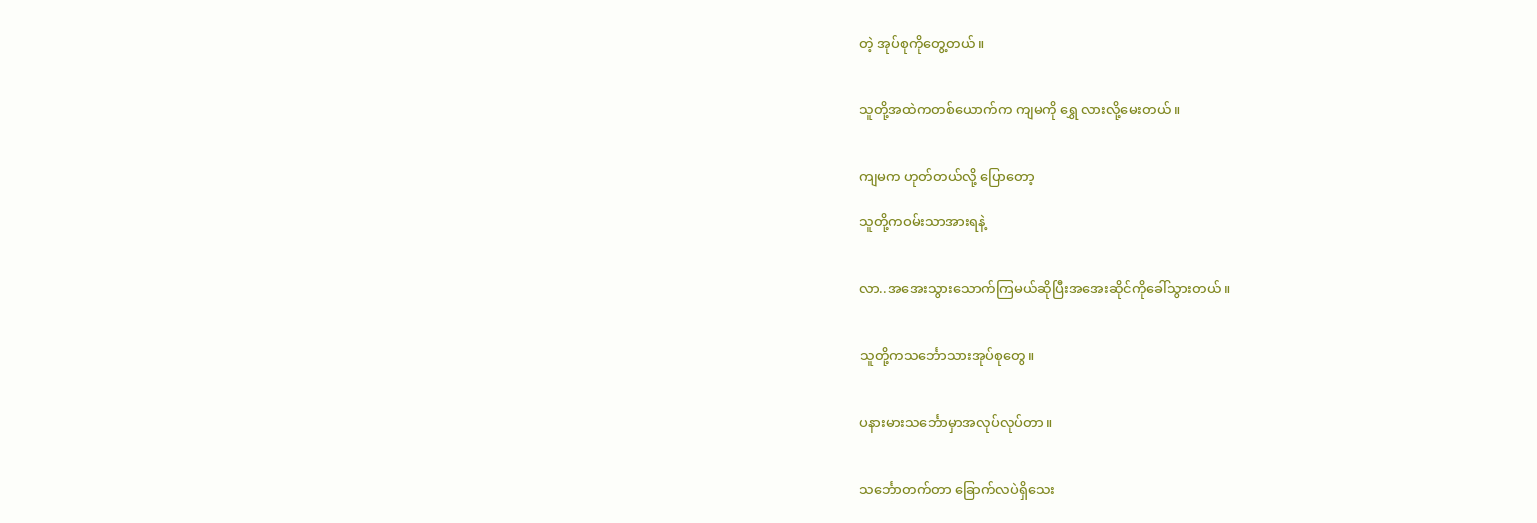တဲ့ အုပ်စုကိုတွေ့တယ်။


သူတို့အထဲကတစ်ယောက်က ကျမကို ရွှေ လားလို့မေးတယ်။


ကျမက ဟုတ်တယ်လို့ ပြောတော့

သူတို့ကဝမ်းသာအားရနဲ့


လာ..အအေးသွားသောက်ကြမယ်ဆိုပြီးအအေးဆိုင်ကိုခေါ်သွားတယ်။


သူတို့ကသင်္ဘောသားအုပ်စုတွေ။


ပနားမားသင်္ဘောမှာအလုပ်လုပ်တာ။


သင်္ဘောတက်တာ ခြောက်လပဲရှိသေး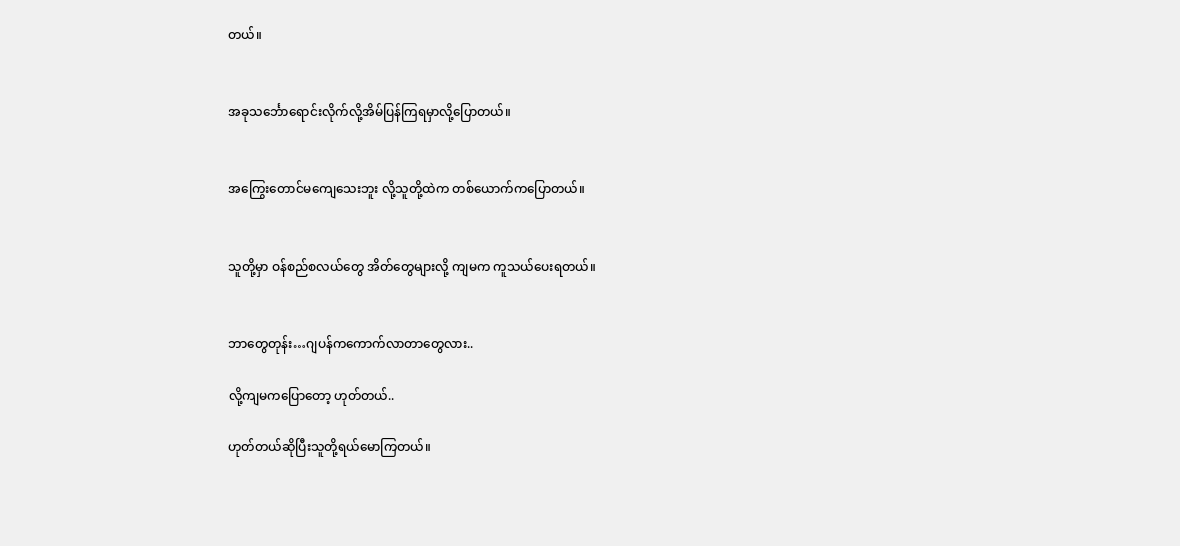တယ်။


အခုသင်္ဘောရောင်းလိုက်လို့အိမ်ပြန်ကြရမှာလို့ပြောတယ်။


အကြွေးတောင်မကျေသေးဘူး လို့သူတို့ထဲက တစ်ယောက်ကပြောတယ်။


သူတို့မှာ ဝန်စည်စလယ်တွေ အိတ်တွေများလို့ ကျမက ကူသယ်ပေးရတယ်။


ဘာတွေတုန်း…ဂျပန်ကကောက်လာတာတွေလား..

လို့ကျမကပြောတော့ ဟုတ်တယ်..

ဟုတ်တယ်ဆိုပြီးသူတို့ရယ်မောကြတယ်။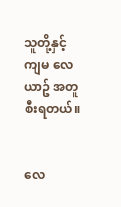သူတို့နှင့်ကျမ လေယာဥ် အတူစီးရတယ်။


လေ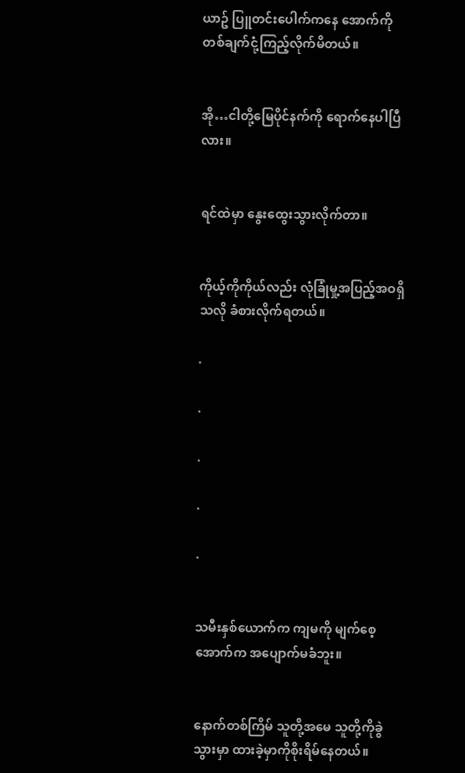ယာဥ် ပြူတင်းပေါက်ကနေ အောက်ကို တစ်ချက်ငုံ့ကြည့်လိုက်မိတယ်။


အို…ငါတို့မြေပိုင်နက်ကို ရောက်နေပါပြီလား။


ရင်ထဲမှာ နွေးထွေးသွားလိုက်တာ။


ကိုယ့်ကိုကိုယ်လည်း လုံခြုံမှု့အပြည့်အဝရှိသလို ခံစားလိုက်ရတယ်။

.

.

.

.

.


သမီးနှစ်ယောက်က ကျမကို မျက်စေ့အောက်က အပျောက်မခံဘူး။


နောက်တစ်ကြိမ် သူတို့အမေ သူတို့ကိုခွဲသွားမှာ ထားခဲ့မှာကိုစိုးရိမ်နေတယ်။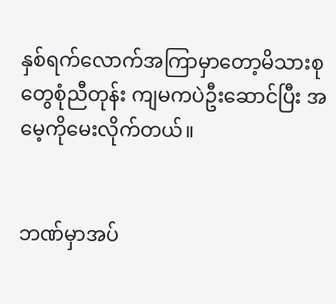နှစ်ရက်လောက်အကြာမှာတော့မိသားစုတွေစုံညီတုန်း ကျမကပဲဦးဆောင်ပြီး အမေ့ကိုမေးလိုက်တယ်။


ဘဏ်မှာအပ်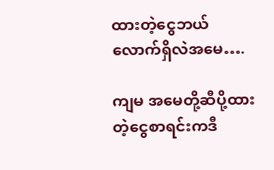ထားတဲ့ငွေဘယ်လောက်ရှိလဲအမေ….

ကျမ အမေတို့ဆီပို့ထားတဲ့ငွေစာရင်းကဒီ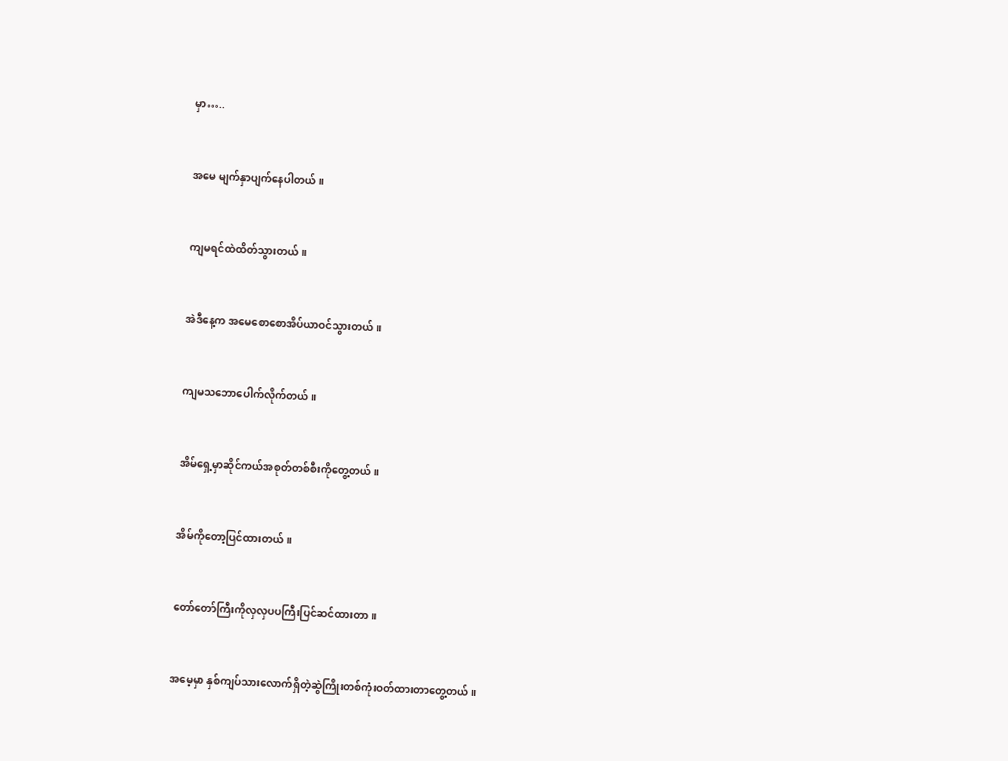မှာ…..


အမေ မျက်နှာပျက်နေပါတယ်။


ကျမရင်ထဲထိတ်သွားတယ်။


အဲဒီနေ့က အမေစောစောအိပ်ယာဝင်သွားတယ်။


ကျမသဘောပေါက်လိုက်တယ်။


အိမ်ရှေ့မှာဆိုင်ကယ်အစုတ်တစ်စီးကိုတွေ့တယ်။


အိမ်ကိုတော့ပြင်ထားတယ်။


တော်တော်ကြီးကိုလှလှပပကြီးပြင်ဆင်ထားတာ။


အမေ့မှာ နှစ်ကျပ်သားလောက်ရှိတဲ့ဆွဲကြိုးတစ်ကုံးဝတ်ထားတာတွေ့တယ်။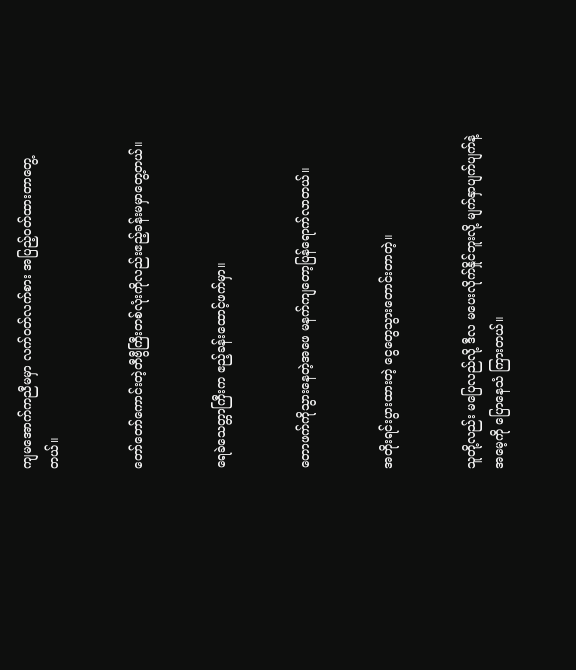ကျမအောက်ကညီမမှာ လက်ဝတ်လက်စား အပြည့်ဝတ်ထားတာတွေ့တယ်။


တော်တော်ကောင်းတဲ့တီဗွီကြီးတစ်လုံးကိုလည်းဧည့်ခန်းမမှာတွေ့တယ်။


ရေခဲသေတ္တာကြီးက ဧည့်ခန်းထောင့်ဖက်မှာ။


တောဖက်ကိုသွားနေတဲ့အဖေ မနက်ကျတော့ပြန်ရောက်လာတယ်။


အတိုးရင်းပွားထားတဲ့ ငွေတွေသွားတောင်းတာတဲ့။


သူတို့လည်း မပြေလည်လို့ ဒီလ မပေးလိုက်နှိုင်ဘူးလို့ မျက်နှာပျက်ပျက်နဲ့ အမေ့ကို ပြောနေသံ ကြားတယ်။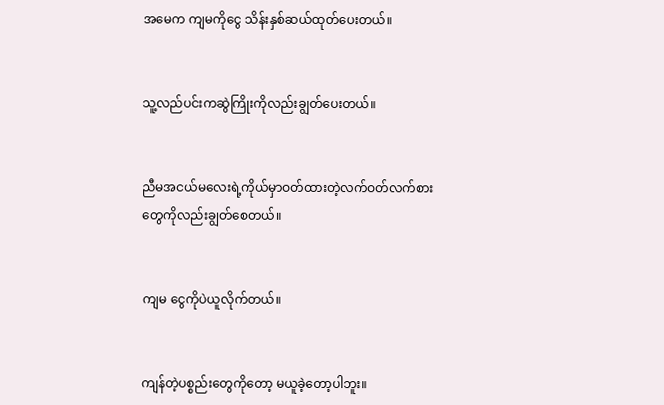အမေက ကျမကိုငွေ သိန်းနှစ်ဆယ်ထုတ်ပေးတယ်။


သူ့လည်ပင်းကဆွဲကြိုးကိုလည်းချွတ်ပေးတယ်။


ညီမအငယ်မလေးရဲ့ကိုယ်မှာဝတ်ထားတဲ့လက်ဝတ်လက်စားတွေကိုလည်းချွတ်စေတယ်။


ကျမ ငွေကိုပဲယူလိုက်တယ်။


ကျန်တဲ့ပစ္စည်းတွေကိုတော့ မယူခဲ့တော့ပါဘူး။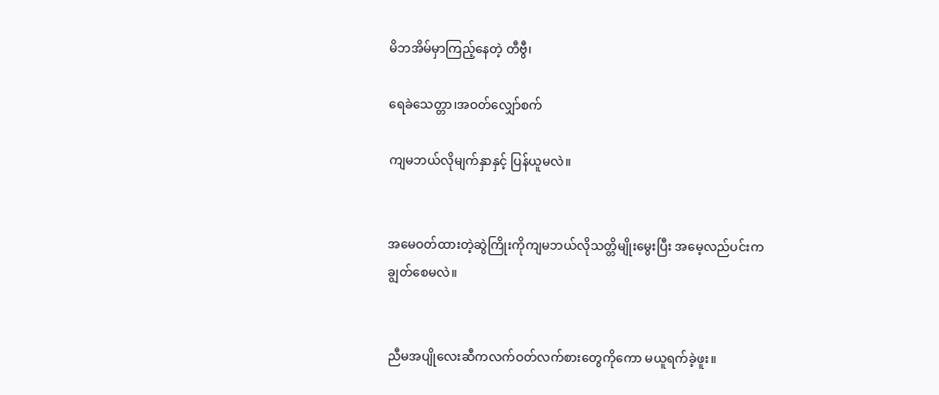မိဘအိမ်မှာကြည့်နေတဲ့ တီဗွီ၊

ရေခဲသေတ္တာ၊အဝတ်လျှော်စက်

ကျမဘယ်လိုမျက်နှာနှင့် ပြန်ယူမလဲ။


အမေဝတ်ထားတဲ့ဆွဲကြိုးကိုကျမဘယ်လိုသတ္တိမျိုးမွေးပြီး အမေ့လည်ပင်းကချွတ်စေမလဲ။


ညီမအပျိုလေးဆီကလက်ဝတ်လက်စားတွေကိုကော မယူရက်ခဲ့ဖူး။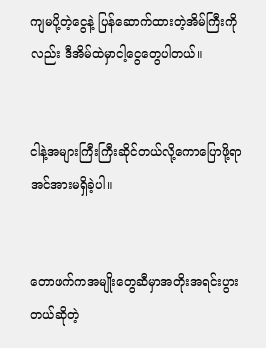ကျမပို့တဲ့ငွေနဲ့ ပြန်ဆောက်ထားတဲ့အိမ်ကြီးကိုလည်း ဒီအိမ်ထဲမှာငါ့ငွေတွေပါတယ်။


ငါနဲ့အများကြီးကြီးဆိုင်တယ်လို့ကောပြောဖို့ရာ အင်အားမရှိခဲ့ပါ။


တောဖက်ကအမျိုးတွေဆီမှာအတိုးအရင်းပွားတယ်ဆိုတဲ့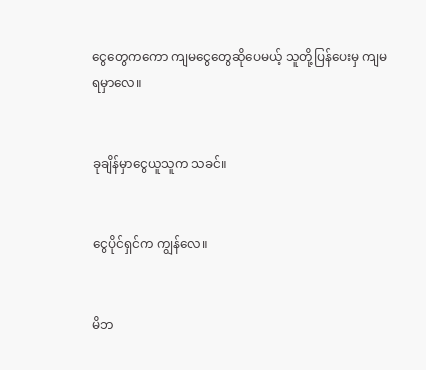ငွေတွေကကော ကျမငွေတွေဆိုပေမယ့် သူတို့ပြန်ပေးမှ ကျမ ရမှာလေ။


ခုချိန်မှာငွေယူသူက သခင်။


ငွေပိုင်ရှင်က ကျွန်လေ။


မိဘ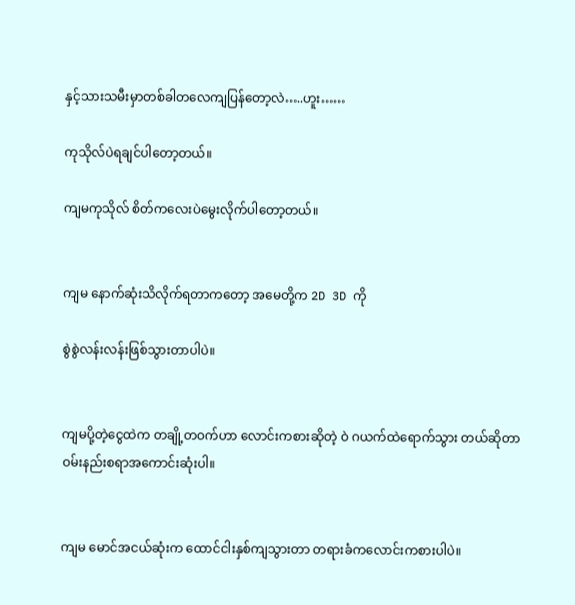နှင့်သားသမီးမှာတစ်ခါတလေကျပြန်တော့လဲ…..ဟူး……

ကုသိုလ်ပဲရချင်ပါတော့တယ်။

ကျမကုသိုလ် စိတ်ကလေးပဲမွေးလိုက်ပါတော့တယ်။


ကျမ နောက်ဆုံးသိလိုက်ရတာကတော့ အမေတို့က 2D 3D ကို

စွဲစွဲလန်းလန်းဖြစ်သွားတာပါပဲ။


ကျမပို့တဲ့ငွေထဲက တချို့တဝက်ဟာ လောင်းကစားဆိုတဲ့ ဝဲ ဂယက်ထဲရောက်သွား တယ်ဆိုတာ ဝမ်းနည်းစရာအကောင်းဆုံးပါ။


ကျမ မောင်အငယ်ဆုံးက ထောင်ငါးနှစ်ကျသွားတာ တရားခံကလောင်းကစားပါပဲ။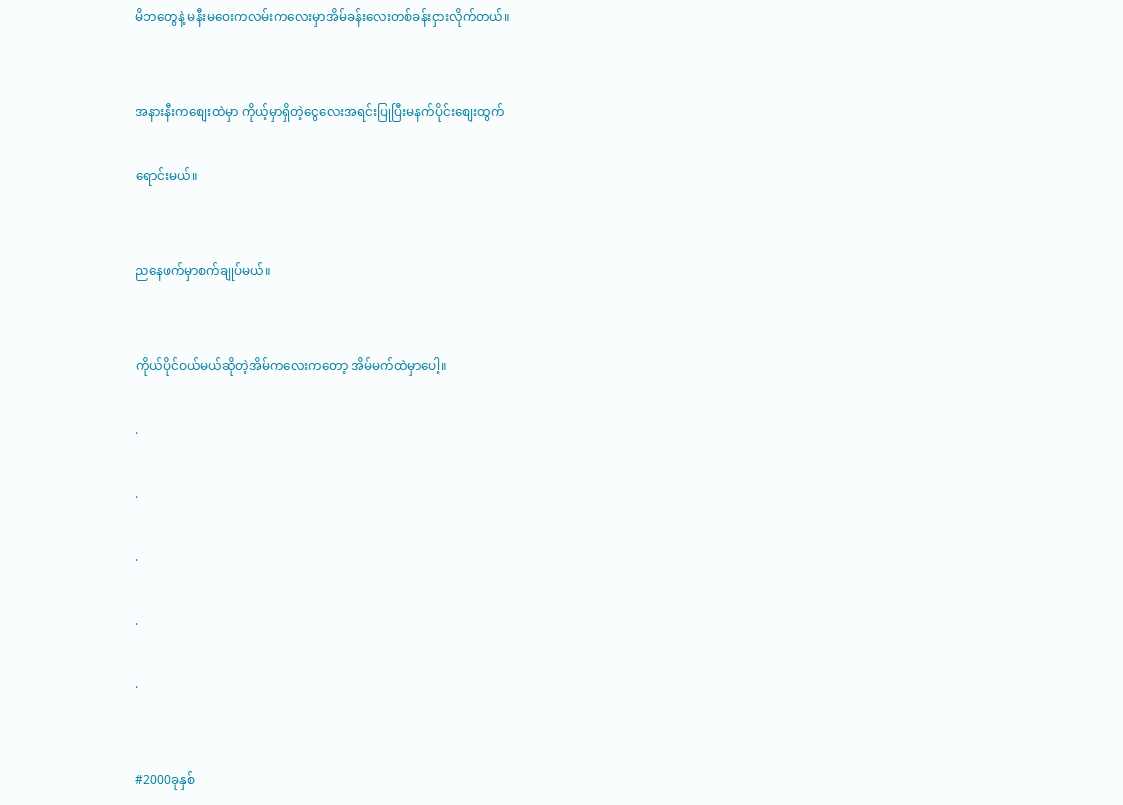မိဘတွေနဲ့ မနီးမဝေးကလမ်းကလေးမှာအိမ်ခန်းလေးတစ်ခန်းငှားလိုက်တယ်။


အနားနီးကစျေးထဲမှာ ကိုယ့်မှာရှိတဲ့ငွေလေးအရင်းပြုပြီးမနက်ပိုင်းစျေးထွက်

ရောင်းမယ်။


ညနေဖက်မှာစက်ချုပ်မယ်။


ကိုယ်ပိုင်ဝယ်မယ်ဆိုတဲ့အိမ်ကလေးကတော့ အိမ်မက်ထဲမှာပေါ့။

.

.

.

.

.


#2000ခုနှစ်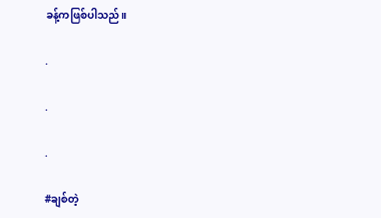ခန့်ကဖြစ်ပါသည်။

.

.

.

#ချစ်တဲ့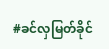#ခင်လှမြတ်ခိုင်